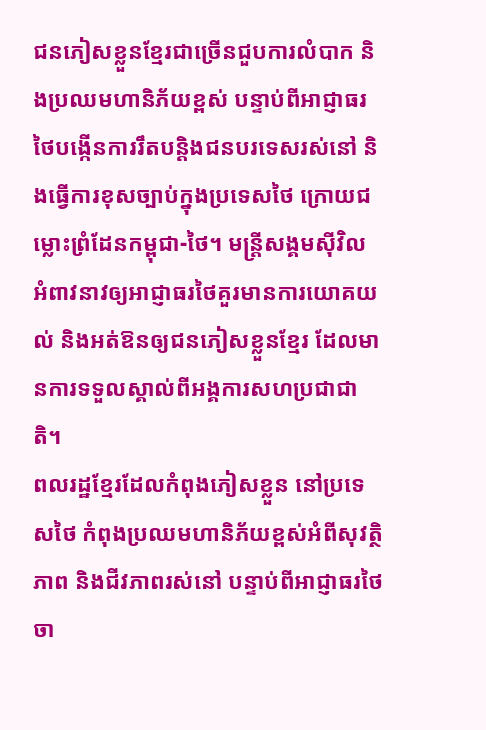ជនភៀសខ្លួនខ្មែរជាច្រើនជួបការលំបាក និងប្រឈមហានិភ័យខ្ពស់ បន្ទាប់ពីអាជ្ញាធរថៃបង្កើនការរឹតបន្តិងជនបរទេសរស់នៅ និងធ្វើការខុសច្បាប់ក្នុងប្រទេសថៃ ក្រោយជម្លោះព្រំដែនកម្ពុជា-ថៃ។ មន្ត្រីសង្គមស៊ីវិល អំពាវនាវឲ្យអាជ្ញាធរថៃគួរមានការយោគយល់ និងអត់ឱនឲ្យជនភៀសខ្លួនខ្មែរ ដែលមានការទទួលស្គាល់ពីអង្គការសហប្រជាជាតិ។
ពលរដ្ឋខ្មែរដែលកំពុងភៀសខ្លួន នៅប្រទេសថៃ កំពុងប្រឈមហានិភ័យខ្ពស់អំពីសុវត្ថិភាព និងជីវភាពរស់នៅ បន្ទាប់ពីអាជ្ញាធរថៃចា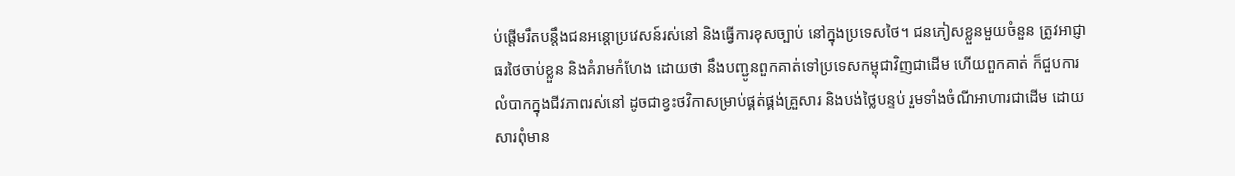ប់ផ្តើមរឹតបន្តឹងជនអន្តោប្រវេសន៍រស់នៅ និងធ្វើការខុសច្បាប់ នៅក្នុងប្រទេសថៃ។ ជនភៀសខ្លួនមួយចំនួន ត្រូវអាជ្ញាធរថៃចាប់ខ្លួន និងគំរាមកំហែង ដោយថា នឹងបញ្ជូនពួកគាត់ទៅប្រទេសកម្ពុជាវិញជាដើម ហើយពួកគាត់ ក៏ជួបការលំបាកក្នុងជីវភាពរស់នៅ ដូចជាខ្វះថវិកាសម្រាប់ផ្គត់ផ្គង់គ្រួសារ និងបង់ថ្លៃបន្ទប់ រួមទាំងចំណីអាហារជាដើម ដោយសារពុំមាន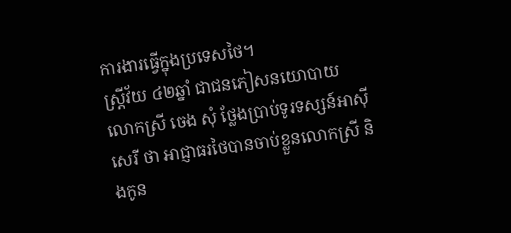ការងារធ្វើក្នុងប្រទេសថៃ។
ស្ត្រីវ័យ ៤២ឆ្នាំ ជាជនភៀសនយោបាយ លោកស្រី ចេង សុំ ថ្លែងប្រាប់ទូរទស្សន៍អាស៊ីសេរី ថា អាជ្ញាធរថៃបានចាប់ខ្លួនលោកស្រី និងកូន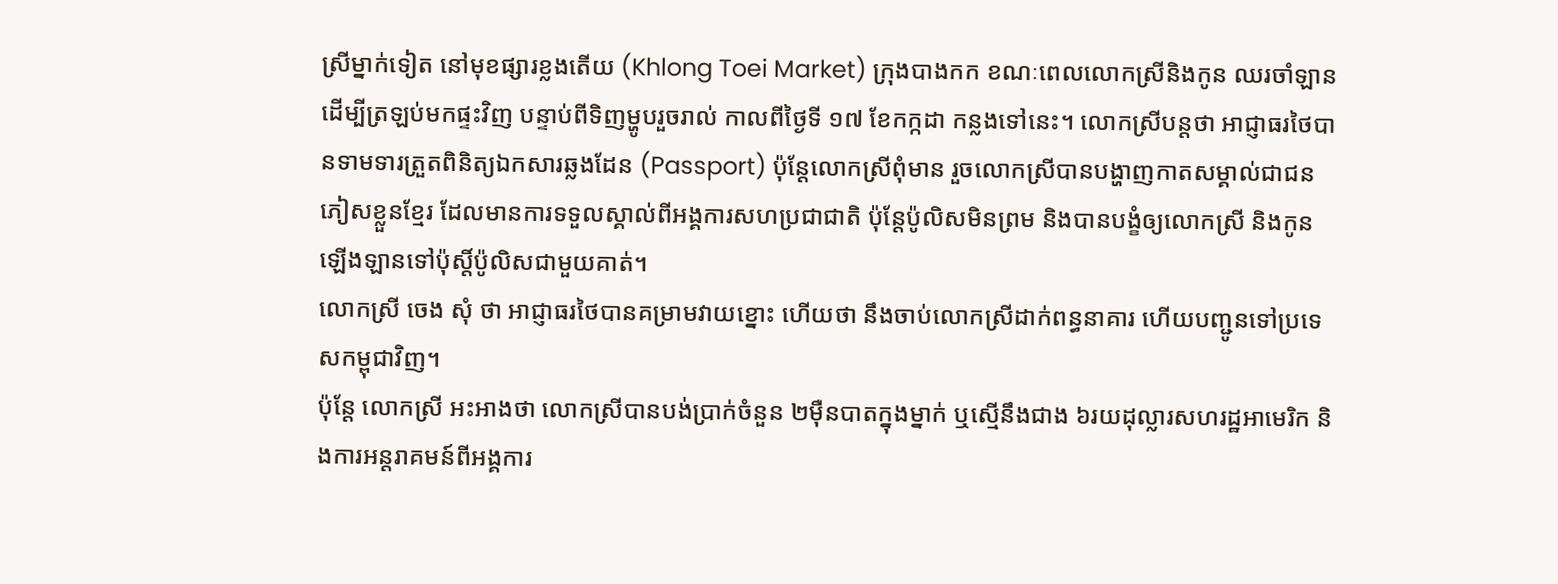ស្រីម្នាក់ទៀត នៅមុខផ្សារខ្លងតើយ (Khlong Toei Market) ក្រុងបាងកក ខណៈពេលលោកស្រីនិងកូន ឈរចាំឡាន ដើម្បីត្រឡប់មកផ្ទះវិញ បន្ទាប់ពីទិញម្ហូបរួចរាល់ កាលពីថ្ងៃទី ១៧ ខែកក្កដា កន្លងទៅនេះ។ លោកស្រីបន្តថា អាជ្ញាធរថៃបានទាមទារត្រួតពិនិត្យឯកសារឆ្លងដែន (Passport) ប៉ុន្តែលោកស្រីពុំមាន រួចលោកស្រីបានបង្ហាញកាតសម្គាល់ជាជនភៀសខ្លួនខ្មែរ ដែលមានការទទួលស្គាល់ពីអង្គការសហប្រជាជាតិ ប៉ុន្តែប៉ូលិសមិនព្រម និងបានបង្ខំឲ្យលោកស្រី និងកូន ឡើងឡានទៅប៉ុស្តិ៍ប៉ូលិសជាមួយគាត់។
លោកស្រី ចេង សុំ ថា អាជ្ញាធរថៃបានគម្រាមវាយខ្នោះ ហើយថា នឹងចាប់លោកស្រីដាក់ពន្ធនាគារ ហើយបញ្ជូនទៅប្រទេសកម្ពុជាវិញ។
ប៉ុន្តែ លោកស្រី អះអាងថា លោកស្រីបានបង់ប្រាក់ចំនួន ២ម៉ឺនបាតក្នុងម្នាក់ ឬស្មើនឹងជាង ៦រយដុល្លារសហរដ្ឋអាមេរិក និងការអន្តរាគមន៍ពីអង្គការ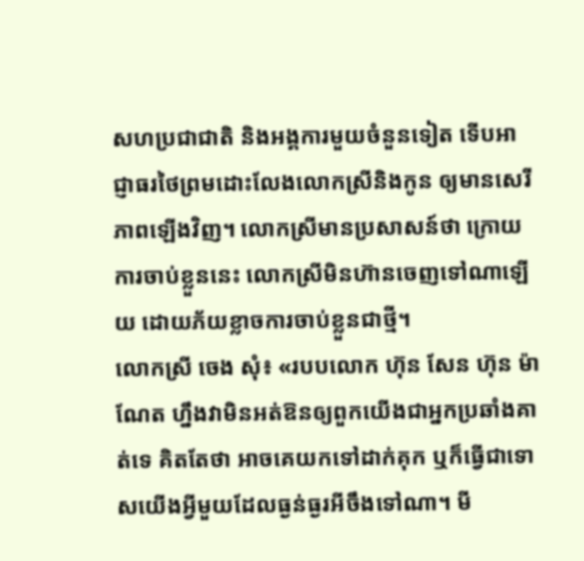សហប្រជាជាតិ និងអង្គការមួយចំនួនទៀត ទើបអាជ្ញាធរថៃព្រមដោះលែងលោកស្រីនិងកូន ឲ្យមានសេរីភាពឡើងវិញ។ លោកស្រីមានប្រសាសន៍ថា ក្រោយការចាប់ខ្លួននេះ លោកស្រីមិនហ៊ានចេញទៅណាឡើយ ដោយភ័យខ្លាចការចាប់ខ្លួនជាថ្មី។
លោកស្រី ចេង សុំ៖ «របបលោក ហ៊ុន សែន ហ៊ុន ម៉ាណែត ហ្នឹងវាមិនអត់ឱនឲ្យពួកយើងជាអ្នកប្រឆាំងគាត់ទេ គិតតែថា អាចគេយកទៅដាក់គុក ឬក៏ធ្វើជាទោសយើងអ្វីមួយដែលធ្ងន់ធ្ងរអីចឹងទៅណា។ មី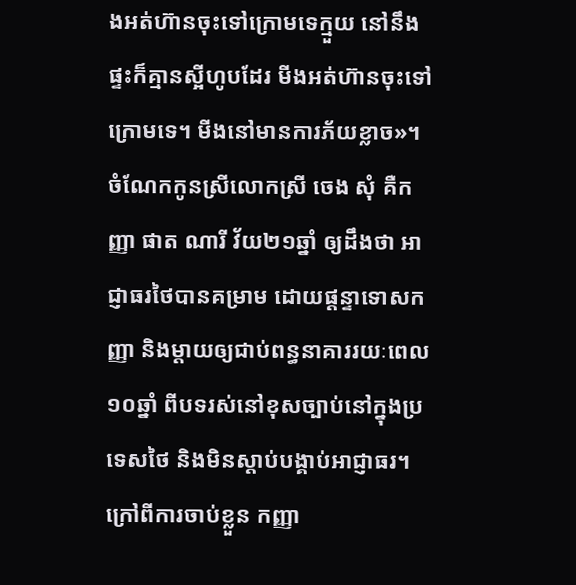ងអត់ហ៊ានចុះទៅក្រោមទេក្មួយ នៅនឹងផ្ទះក៏គ្មានស្អីហូបដែរ មីងអត់ហ៊ានចុះទៅក្រោមទេ។ មីងនៅមានការភ័យខ្លាច»។
ចំណែកកូនស្រីលោកស្រី ចេង សុំ គឺកញ្ញា ផាត ណារី វ័យ២១ឆ្នាំ ឲ្យដឹងថា អាជ្ញាធរថៃបានគម្រាម ដោយផ្ដន្ទាទោសកញ្ញា និងម្តាយឲ្យជាប់ពន្ធនាគាររយៈពេល១០ឆ្នាំ ពីបទរស់នៅខុសច្បាប់នៅក្នុងប្រទេសថៃ និងមិនស្តាប់បង្គាប់អាជ្ញាធរ។
ក្រៅពីការចាប់ខ្លួន កញ្ញា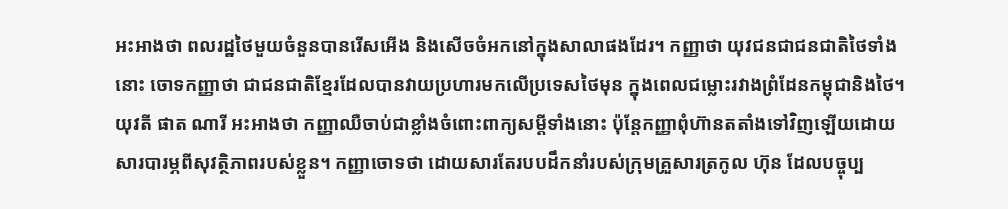អះអាងថា ពលរដ្ឋថៃមួយចំនួនបានរើសអើង និងសើចចំអកនៅក្នុងសាលាផងដែរ។ កញ្ញាថា យុវជនជាជនជាតិថៃទាំងនោះ ចោទកញ្ញាថា ជាជនជាតិខ្មែរដែលបានវាយប្រហារមកលើប្រទេសថៃមុន ក្នុងពេលជម្លោះរវាងព្រំដែនកម្ពុជានិងថៃ។
យុវតី ផាត ណារី អះអាងថា កញ្ញាឈឺចាប់ជាខ្លាំងចំពោះពាក្យសម្តីទាំងនោះ ប៉ុន្តែកញ្ញាពុំហ៊ានតតាំងទៅវិញឡើយដោយសារបារម្ភពីសុវត្ថិភាពរបស់ខ្លួន។ កញ្ញាចោទថា ដោយសារតែរបបដឹកនាំរបស់ក្រុមគ្រួសារត្រកូល ហ៊ុន ដែលបច្ចុប្ប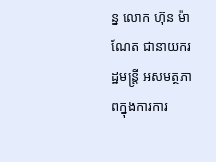ន្ន លោក ហ៊ុន ម៉ាណែត ជានាយករដ្ឋមន្ត្រី អសមត្ថភាពក្នុងការការ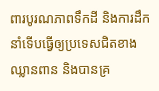ពារបូរណភាពទឹកដី និងការដឹកនាំទើបធ្វើឲ្យប្រទេសជិតខាងឈ្លានពាន និងបានគ្រ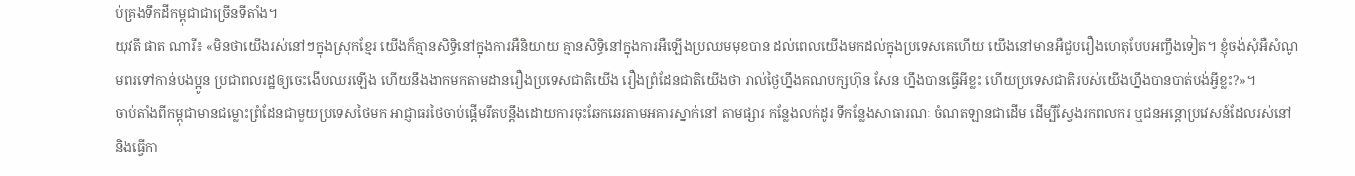ប់គ្រងទឹកដីកម្ពុជាជាច្រើនទីតាំង។
យុវតី ផាត ណារី៖ «មិនថាយើងរស់នៅៗក្នុងស្រុកខ្មែរ យើងក៏គ្មានសិទ្ធិនៅក្នុងការអឺនិយាយ គ្មានសិទ្ធិនៅក្នុងការអឺឡើងប្រឈមមុខបាន ដល់ពេលយើងមកដល់ក្នុងប្រទេសគេហើយ យើងនៅមានអឺជួបរឿងហេតុបែបអញ្ចឹងទៀត។ ខ្ញុំចង់សុំអឺសំណូមពរទៅកាន់បងប្អូន ប្រជាពលរដ្ឋឲ្យចេះងើបឈរឡើង ហើយនឹងងាកមកតាមដានរឿងប្រទេសជាតិយើង រឿងព្រំដែនជាតិយើងថា រាល់ថ្ងៃហ្នឹងគណបក្សហ៊ុន សែន ហ្នឹងបានធ្វើអីខ្លះ ហើយប្រទេសជាតិរបស់យើងហ្នឹងបានបាត់បង់អ្វីខ្លះ?»។
ចាប់តាំងពីកម្ពុជាមានជម្លោះព្រំដែនជាមួយប្រទេសថៃមក អាជ្ញាធរថៃចាប់ផ្តើមរឹតបន្តឹងដោយការចុះឆែកឆេរតាមអគារស្នាក់នៅ តាមផ្សារ កន្លែងលក់ដូរ ទីកន្លែងសាធារណៈ ចំណតឡានជាដើម ដើម្បីស្វែងរកពលករ ឬជនអន្តោប្រវេសន៍ដែលរស់នៅ និងធ្វើកា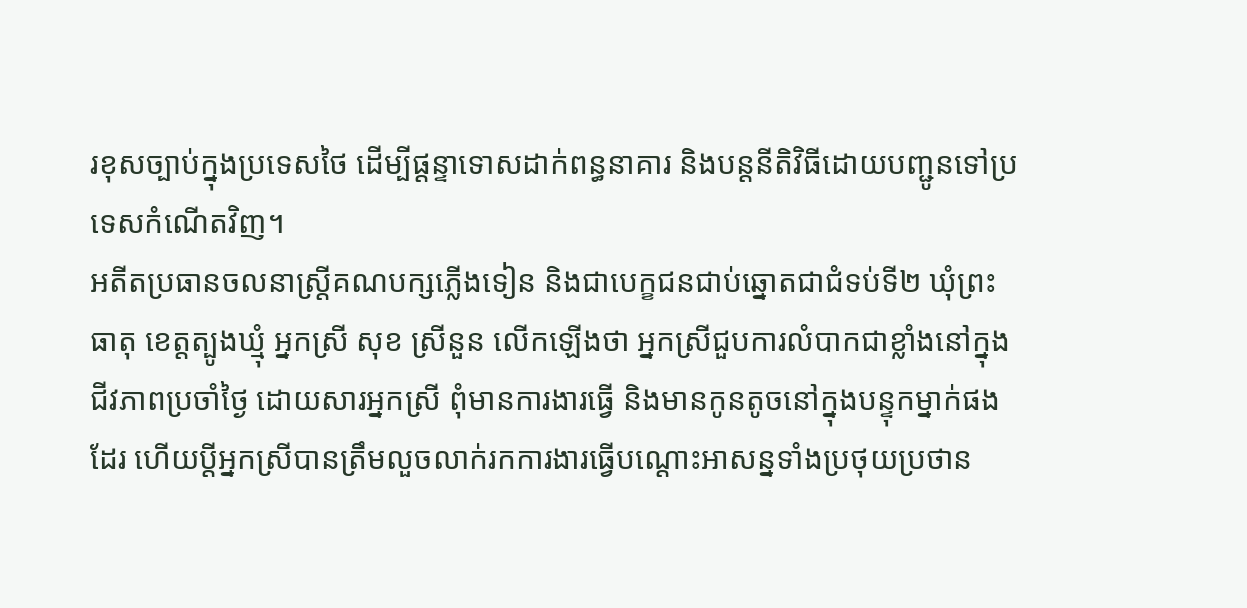រខុសច្បាប់ក្នុងប្រទេសថៃ ដើម្បីផ្ដន្ទាទោសដាក់ពន្ធនាគារ និងបន្តនីតិវិធីដោយបញ្ជូនទៅប្រទេសកំណើតវិញ។
អតីតប្រធានចលនាស្ត្រីគណបក្សភ្លើងទៀន និងជាបេក្ខជនជាប់ឆ្នោតជាជំទប់ទី២ ឃុំព្រះធាតុ ខេត្តត្បូងឃ្មុំ អ្នកស្រី សុខ ស្រីនួន លើកឡើងថា អ្នកស្រីជួបការលំបាកជាខ្លាំងនៅក្នុងជីវភាពប្រចាំថ្ងៃ ដោយសារអ្នកស្រី ពុំមានការងារធ្វើ និងមានកូនតូចនៅក្នុងបន្ទុកម្នាក់ផងដែរ ហើយប្តីអ្នកស្រីបានត្រឹមលួចលាក់រកការងារធ្វើបណ្ដោះអាសន្នទាំងប្រថុយប្រថាន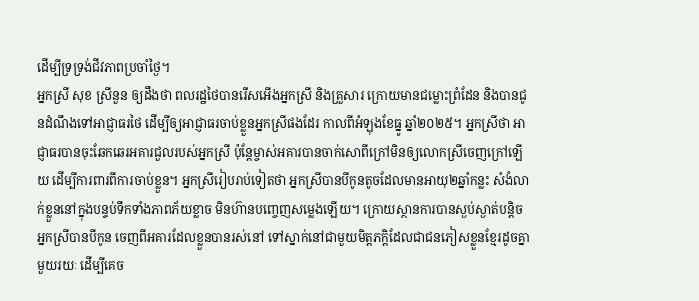ដើម្បីទ្រទ្រង់ជីវភាពប្រចាំថ្ងៃ។
អ្នកស្រី សុខ ស្រីនួន ឲ្យដឹងថា ពលរដ្ឋថៃបានរើសអើងអ្នកស្រី និងគ្រួសារ ក្រោយមានជម្លោះព្រំដែន និងបានជូនដំណឹងទៅអាជ្ញាធរថៃ ដើម្បីឲ្យអាជ្ញាធរចាប់ខ្លួនអ្នកស្រីផងដែរ កាលពីអំឡុងខែធ្នូ ឆ្នាំ២០២៥។ អ្នកស្រីថា អាជ្ញាធរបានចុះឆែកឆេរអគារជួលរបស់អ្នកស្រី ប៉ុន្តែម្ចាស់អគារបានចាក់សោពីក្រៅមិនឲ្យលោកស្រីចេញក្រៅឡើយ ដើម្បីការពារពីការចាប់ខ្លួន។ អ្នកស្រីរៀបរាប់ទៀតថា អ្នកស្រីបានបីកូនតូចដែលមានអាយុ២ឆ្នាំកន្លះ សំងំលាក់ខ្លួននៅក្នុងបន្ទប់ទឹកទាំងភាពភ័យខ្លាច មិនហ៊ានបញ្ចេញសម្លេងឡើយ។ ក្រោយស្ថានការបានស្ងប់ស្ងាត់បន្តិច អ្នកស្រីបានបីកូន ចេញពីអគារដែលខ្លួនបានរស់នៅ ទៅស្នាក់នៅជាមួយមិត្តភក្ដិដែលជាជនភៀសខ្លួនខ្មែរដូចគ្នាមួយរយៈ ដើម្បីគេច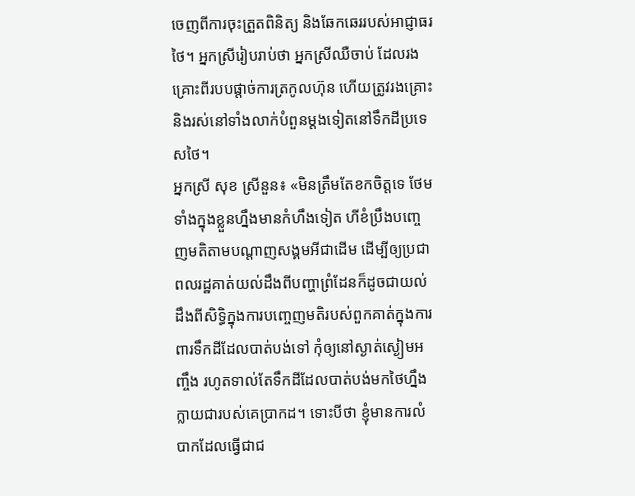ចេញពីការចុះត្រួតពិនិត្យ និងឆែកឆេររបស់អាជ្ញាធរថៃ។ អ្នកស្រីរៀបរាប់ថា អ្នកស្រីឈឺចាប់ ដែលរងគ្រោះពីរបបផ្ដាច់ការត្រកូលហ៊ុន ហើយត្រូវរងគ្រោះ និងរស់នៅទាំងលាក់បំពួនម្តងទៀតនៅទឹកដីប្រទេសថៃ។
អ្នកស្រី សុខ ស្រីនួន៖ «មិនត្រឹមតែខកចិត្តទេ ថែមទាំងក្នុងខ្លួនហ្នឹងមានកំហឹងទៀត ហីខំប្រឹងបញ្ចេញមតិតាមបណ្ដាញសង្គមអីជាដើម ដើម្បីឲ្យប្រជាពលរដ្ឋគាត់យល់ដឹងពីបញ្ហាព្រំដែនក៏ដូចជាយល់ដឹងពីសិទ្ធិក្នុងការបញ្ចេញមតិរបស់ពួកគាត់ក្នុងការពារទឹកដីដែលបាត់បង់ទៅ កុំឲ្យនៅស្ងាត់ស្ងៀមអញ្ចឹង រហូតទាល់តែទឹកដីដែលបាត់បង់មកថៃហ្នឹងក្លាយជារបស់គេប្រាកដ។ ទោះបីថា ខ្ញុំមានការលំបាកដែលធ្វើជាជ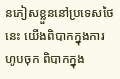នភៀសខ្លួននៅប្រទេសថៃនេះ យើងពិបាកក្នុងការហូបចុក ពិបាកក្នុង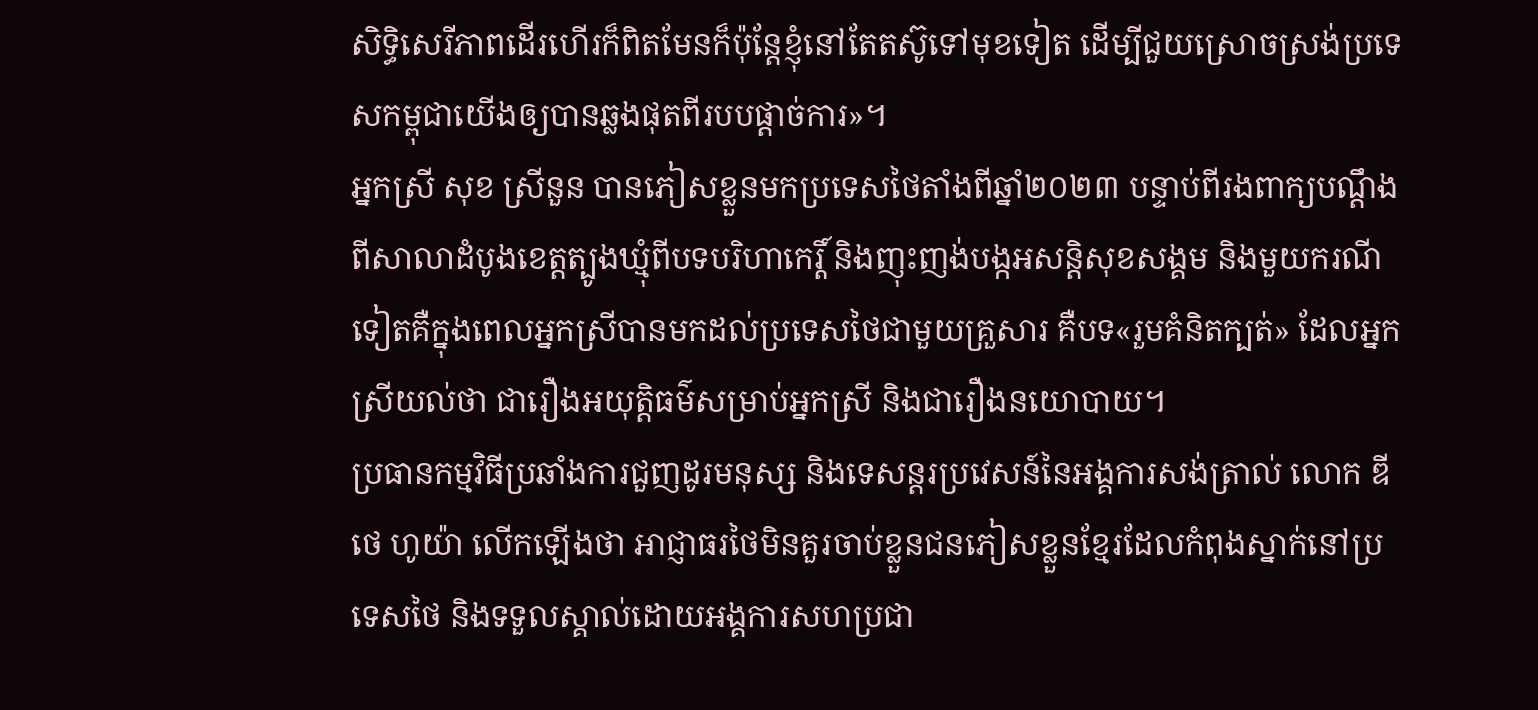សិទ្ធិសេរីភាពដើរហើរក៏ពិតមែនក៏ប៉ុន្តែខ្ញុំនៅតែតស៊ូទៅមុខទៀត ដើម្បីជួយស្រោចស្រង់ប្រទេសកម្ពុជាយើងឲ្យបានឆ្លងផុតពីរបបផ្ដាច់ការ»។
អ្នកស្រី សុខ ស្រីនួន បានភៀសខ្លួនមកប្រទេសថៃតាំងពីឆ្នាំ២០២៣ បន្ទាប់ពីរងពាក្យបណ្តឹងពីសាលាដំបូងខេត្តត្បូងឃ្មុំពីបទបរិហាកេរ្តិ៍ និងញុះញង់បង្កអសន្តិសុខសង្គម និងមួយករណីទៀតគឺក្នុងពេលអ្នកស្រីបានមកដល់ប្រទេសថៃជាមួយគ្រួសារ គឺបទ«រួមគំនិតក្បត់» ដែលអ្នកស្រីយល់ថា ជារឿងអយុត្តិធម៌សម្រាប់អ្នកស្រី និងជារឿងនយោបាយ។
ប្រធានកម្មវិធីប្រឆាំងការជួញដូរមនុស្ស និងទេសន្តរប្រវេសន៍នៃអង្គការសង់ត្រាល់ លោក ឌីថេ ហូយ៉ា លើកឡើងថា អាជ្ញាធរថៃមិនគួរចាប់ខ្លួនជនភៀសខ្លួនខ្មែរដែលកំពុងស្នាក់នៅប្រទេសថៃ និងទទួលស្គាល់ដោយអង្គការសហប្រជា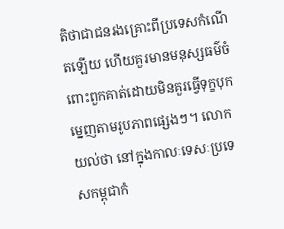តិថាជាជនរងគ្រោះពីប្រទេសកំណើតឡើយ ហើយគួរមានមនុស្សធម៌ចំពោះពួកគាត់ដោយមិនគួរធ្វើទុក្ខបុកម្នេញតាមរូបភាពផ្សេងៗ។ លោកយល់ថា នៅក្នុងកាលៈទេសៈប្រទេសកម្ពុជាកំ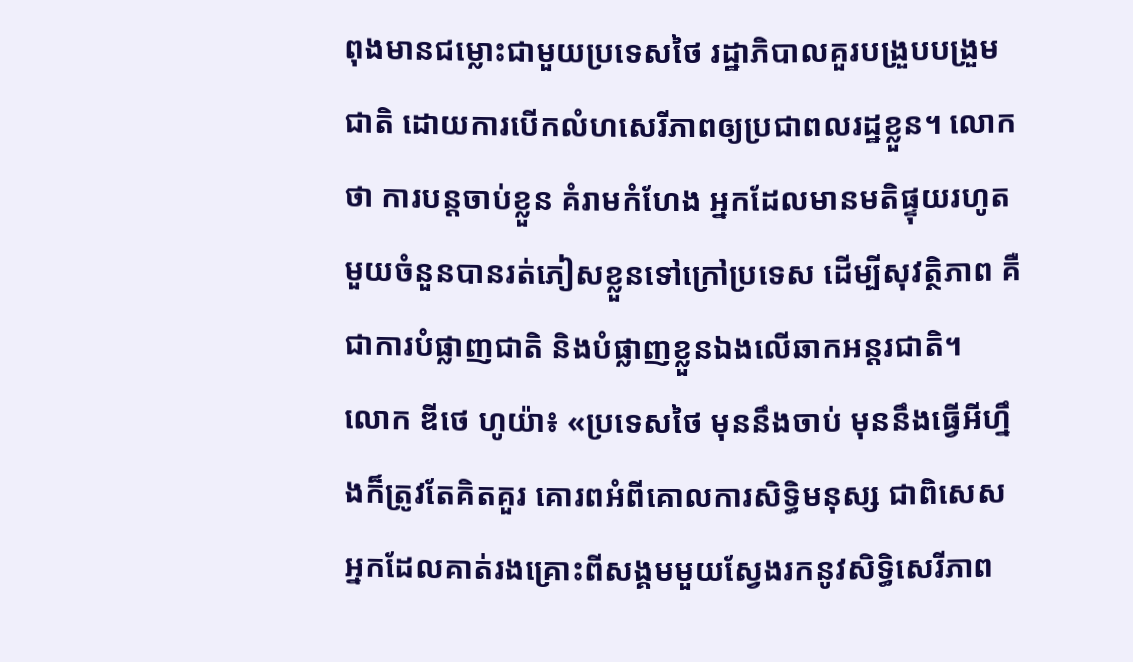ពុងមានជម្លោះជាមួយប្រទេសថៃ រដ្ឋាភិបាលគួរបង្រួបបង្រួមជាតិ ដោយការបើកលំហសេរីភាពឲ្យប្រជាពលរដ្ឋខ្លួន។ លោកថា ការបន្តចាប់ខ្លួន គំរាមកំហែង អ្នកដែលមានមតិផ្ទុយរហូតមួយចំនួនបានរត់ភៀសខ្លួនទៅក្រៅប្រទេស ដើម្បីសុវត្ថិភាព គឺជាការបំផ្លាញជាតិ និងបំផ្លាញខ្លួនឯងលើឆាកអន្តរជាតិ។
លោក ឌីថេ ហូយ៉ា៖ «ប្រទេសថៃ មុននឹងចាប់ មុននឹងធ្វើអីហ្នឹងក៏ត្រូវតែគិតគួរ គោរពអំពីគោលការសិទ្ធិមនុស្ស ជាពិសេសអ្នកដែលគាត់រងគ្រោះពីសង្គមមួយស្វែងរកនូវសិទ្ធិសេរីភាព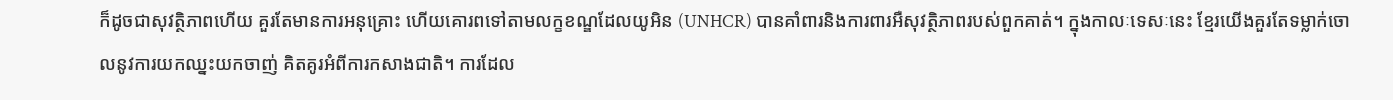ក៏ដូចជាសុវត្ថិភាពហើយ គួរតែមានការអនុគ្រោះ ហើយគោរពទៅតាមលក្ខខណ្ឌដែលយូអិន (UNHCR) បានគាំពារនិងការពារអឺសុវត្ថិភាពរបស់ពួកគាត់។ ក្នុងកាលៈទេសៈនេះ ខ្មែរយើងគួរតែទម្លាក់ចោលនូវការយកឈ្នះយកចាញ់ គិតគូរអំពីការកសាងជាតិ។ ការដែល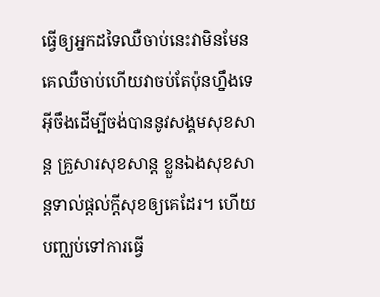ធ្វើឲ្យអ្នកដទៃឈឺចាប់នេះវាមិនមែនគេឈឺចាប់ហើយវាចប់តែប៉ុនហ្នឹងទេ អ៊ីចឹងដើម្បីចង់បាននូវសង្គមសុខសាន្ត គ្រួសារសុខសាន្ត ខ្លួនឯងសុខសាន្តទាល់ផ្តល់ក្តីសុខឲ្យគេដែរ។ ហើយបញ្ឈប់ទៅការធ្វើ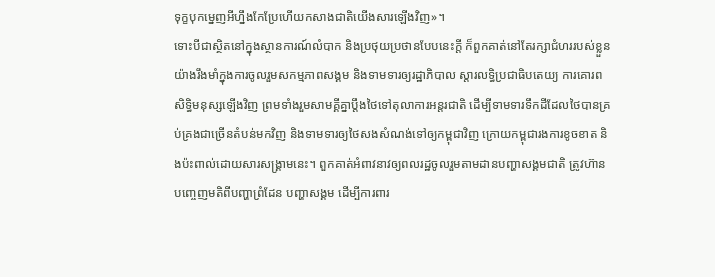ទុក្ខបុកម្នេញអីហ្នឹងកែប្រែហើយកសាងជាតិយើងសារឡើងវិញ»។
ទោះបីជាស្ថិតនៅក្នុងស្ថានការណ៍លំបាក និងប្រថុយប្រថានបែបនេះក្តី ក៏ពួកគាត់នៅតែរក្សាជំហររបស់ខ្លួនយ៉ាងរឹងមាំក្នុងការចូលរួមសកម្មភាពសង្គម និងទាមទារឲ្យរដ្ឋាភិបាល ស្តារលទ្ធិប្រជាធិបតេយ្យ ការគោរពសិទ្ធិមនុស្សឡើងវិញ ព្រមទាំងរួមសាមគ្គីគ្នាប្តឹងថៃទៅតុលាការអន្តរជាតិ ដើម្បីទាមទារទឹកដីដែលថៃបានគ្រប់គ្រងជាច្រើនតំបន់មកវិញ និងទាមទារឲ្យថៃសងសំណង់ទៅឲ្យកម្ពុជាវិញ ក្រោយកម្ពុជារងការខូចខាត និងប៉ះពាល់ដោយសារសង្គ្រាមនេះ។ ពួកគាត់អំពាវនាវឲ្យពលរដ្ឋចូលរួមតាមដានបញ្ហាសង្គមជាតិ ត្រូវហ៊ានបញ្ចេញមតិពីបញ្ហាព្រំដែន បញ្ហាសង្គម ដើម្បីការពារ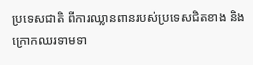ប្រទេសជាតិ ពីការឈ្លានពានរបស់ប្រទេសជិតខាង និងក្រោកឈរទាមទា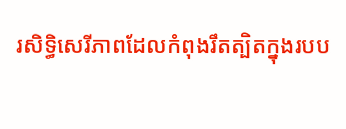រសិទ្ធិសេរីភាពដែលកំពុងរឹតត្បិតក្នុងរបប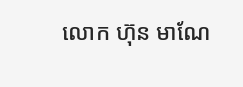លោក ហ៊ុន មាណែ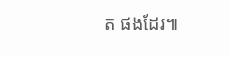ត ផងដែរ៕